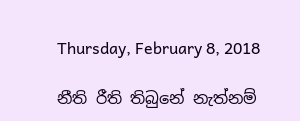Thursday, February 8, 2018

නීති රීති තිබුනේ නැත්නම්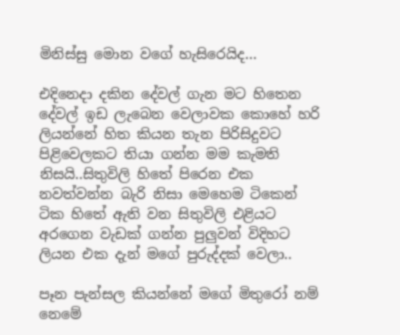මිනිස්සු මොන වගේ හැසිරෙයිද...

එදිනෙදා දකින දේවල් ගැන මට හිතෙන දේවල් ඉඩ ලැබෙන වෙලාවක කොහේ හරි ලියන්නේ හිත කියන තැන පිරිසිදුවට පිළිවෙලකට තියා ගන්න මම කැමති නිසයි..සිතුවිලි හිතේ පිරෙන එක නවත්වන්න බැරි නිසා මෙහෙම ටිකෙන් ටික හිතේ ඇති වන සිතුවිලි එළියට අරගෙන වැඩක් ගන්න පුලුවන් විදිහට ලියන එක දැන් මගේ පුරුද්දක් වෙලා..

පෑන පැන්සල කියන්නේ මගේ මිතුරෝ නම් නෙමේ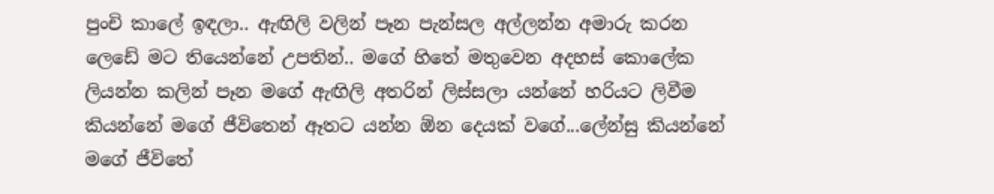පුංචි කාලේ ඉඳලා.. ඇඟිලි වලින් පෑන පැන්සල අල්ලන්න අමාරු කරන ලෙඩේ මට තියෙන්නේ උපතින්.. මගේ හිතේ මතුවෙන අදහස් කොලේක ලියන්න කලින් පෑන මගේ ඇඟිලි අතරින් ලිස්සලා යන්නේ හරියට ලිවීම කියන්නේ මගේ ජීවිතෙන් ඈතට යන්න ඕන දෙයක් වගේ...ලේන්සු කියන්නේ මගේ ජීවිතේ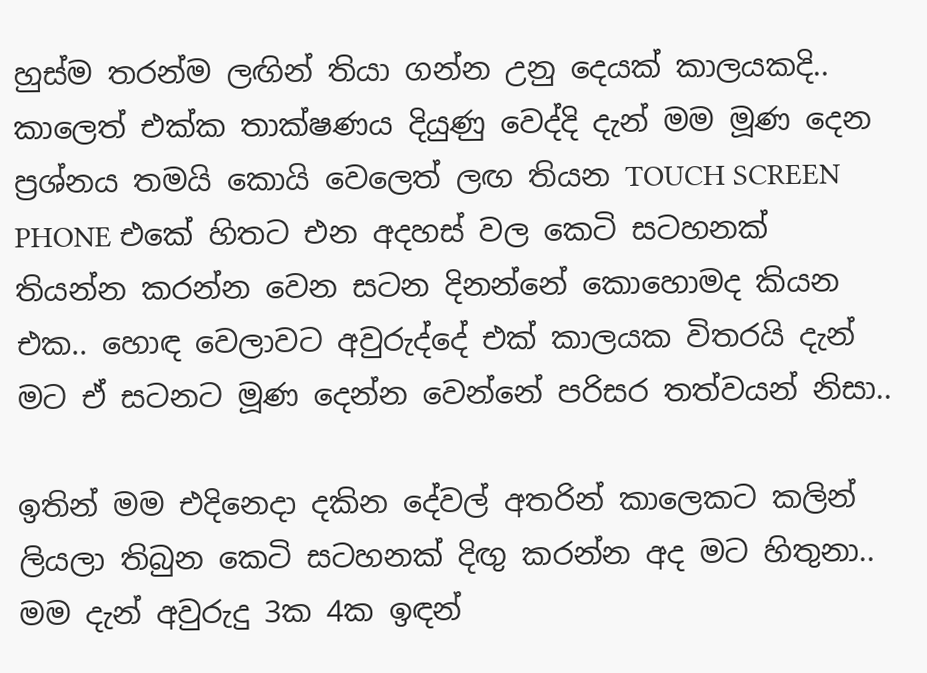හුස්ම තරන්ම ලඟින් තියා ගන්න උනු දෙයක් කාලයකදි.. කාලෙත් එක්ක තාක්ෂණය දියුණු වෙද්දි දැන් මම මූණ දෙන ප්‍රශ්නය තමයි කොයි වෙලෙත් ලඟ තියන TOUCH SCREEN PHONE එකේ හිතට එන අදහස් වල කෙටි සටහනක් තියන්න කරන්න වෙන සටන දිනන්නේ කොහොමද කියන එක.. හොඳ වෙලාවට අවුරුද්දේ එක් කාලයක විතරයි දැන් මට ඒ සටනට මූණ දෙන්න වෙන්නේ පරිසර තත්වයන් නිසා..

ඉතින් මම එදිනෙදා දකින දේවල් අතරින් කාලෙකට කලින් ලියලා තිබුන කෙටි සටහනක් දිඟු කරන්න අද මට හිතුනා.. මම දැන් අවුරුදු 3ක 4ක ඉඳන්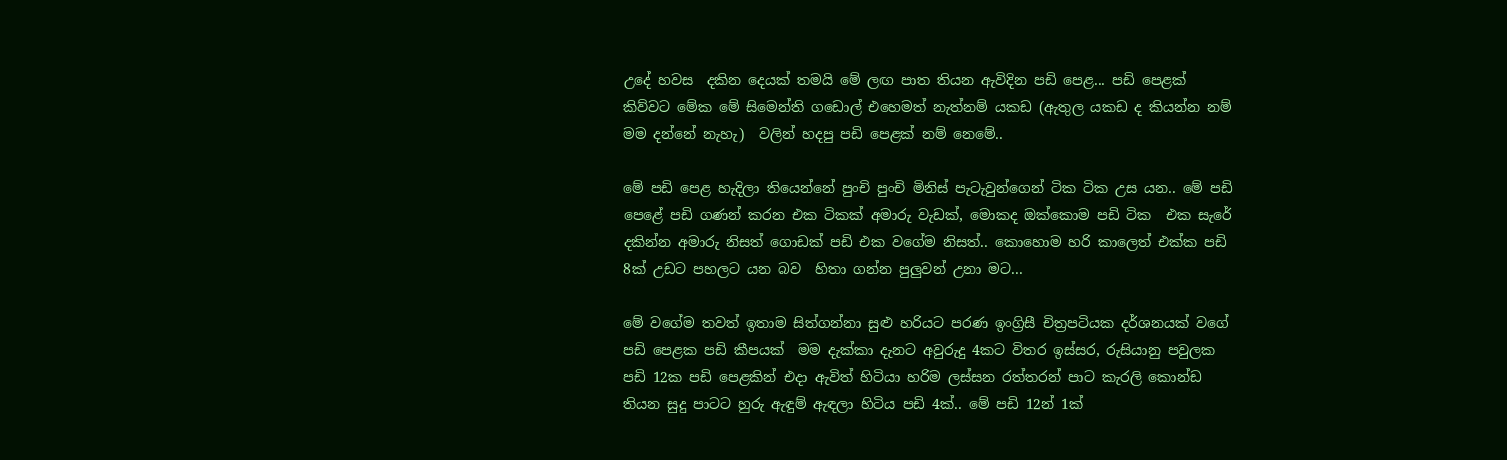උදේ හවස  දකින දෙයක් තමයි මේ ලඟ පාත තියන ඇවිදින පඩි පෙළ... පඩි පෙළක් කිව්වට මේක මේ සිමෙන්ති ගඩොල් එහෙමත් නැත්නම් යකඩ (ඇතුල යකඩ ද කියන්න නම් මම දන්නේ නැහැ)  වලින් හදපු පඩි පෙළක් නම් නෙමේ..

මේ පඩි පෙළ හැදිලා තියෙන්නේ පුංචි පුංචි මිනිස් පැටැවුන්ගෙන් ටික ටික උස යන.. මේ පඩි පෙළේ පඩි ගණන් කරන එක ටිකක් අමාරු වැඩක්, මොකද ඔක්කොම පඩි ටික  එක සැරේ දකින්න අමාරු නිසත් ගොඩක් පඩි එක වගේම නිසත්.. කොහොම හරි කාලෙත් එක්ක පඩි 8ක් උඩට පහලට යන බව  හිතා ගන්න පුලුවන් උනා මට...

මේ වගේම තවත් ඉතාම සිත්ගන්නා සුළු හරියට පරණ ඉංග්‍රිසී චිත්‍රපටියක දර්ශනයක් වගේ පඩි පෙළක පඩි කීපයක්  මම දැක්කා දැනට අවුරුදු 4කට විතර ඉස්සර, රුසියානු පවුලක පඩි 12ක පඩි පෙළකින් එදා ඇවිත් හිටියා හරිම ලස්සන රත්තරන් පාට කැරලි කොන්ඩ තියන සුදු පාටට හුරු ඇඳුම් ඇඳලා හිටිය පඩි 4ක්.. මේ පඩි 12න් 1ක්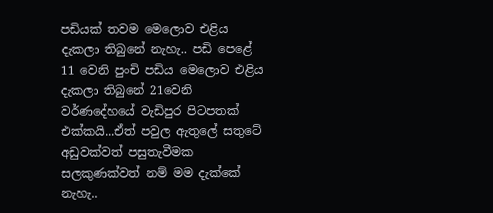පඩියක් තවම මෙලොව එළිය දැකලා තිබුනේ නැහැ.. පඩි පෙළේ 11 වෙනි පුංචි පඩිය මෙලොව එළිය දැකලා තිබුනේ 21වෙනි වර්ණදේහයේ වැඩිපුර පිටපතක් එක්කයි...ඒත් පවුල ඇතුලේ සතුටේ අඩුවක්වත් පසුතැවීමක සලකුණක්වත් නම් මම දැක්කේ නැහැ..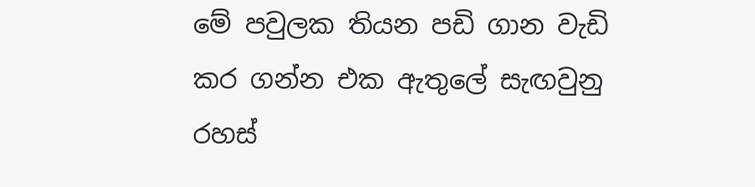මේ පවුලක තියන පඩි ගාන වැඩි කර ගන්න එක ඇතුලේ සැඟවුනු රහස්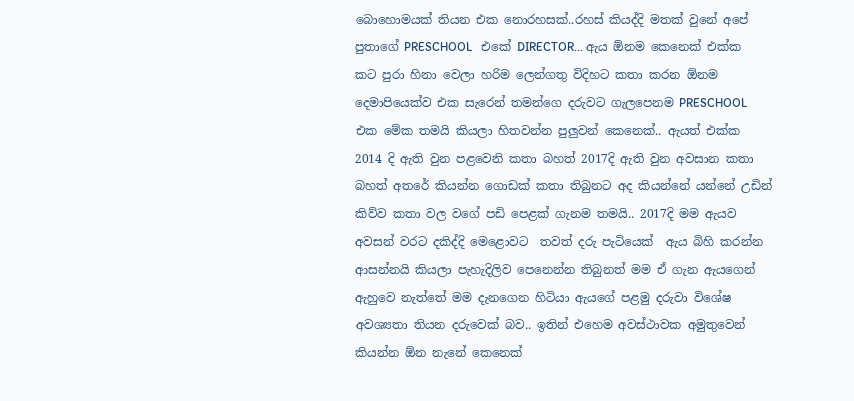බොහොමයක් තියන එක නොරහසක්..රහස් කියද්දි මතක් වුනේ අපේ පුතාගේ PRESCHOOL   එකේ DIRECTOR... ඇය ඕනම කෙනෙක් එක්ක කට පුරා හිනා වෙලා හරිම ලෙන්ගතු විදිහට කතා කරන ඕනම දෙමාපියෙක්ව එක සැරෙන් තමන්ගෙ දරුවට ගැලපෙනම PRESCHOOL  එක මේක තමයි කියලා හිතවන්න පුලුවන් කෙනෙක්.. ඇයත් එක්ක 2014 දි ඇති වුන පළවෙනි කතා බහත් 2017දි ඇති වුන අවසාන කතා බහත් අතරේ කියන්න ගොඩක් කතා තිබුනට අද කියන්නේ යන්නේ උඩින් කිව්ව කතා වල වගේ පඩි පෙළක් ගැනම තමයි.. 2017දි මම ඇයව අවසන් වරට දකිද්දි මෙළොවට  තවත් දරු පැටියෙක්  ඇය බිහි කරන්න ආසන්නයි කියලා පැහැදිලිව පෙනෙන්න තිබුනත් මම ඒ ගැන ඇයගෙන් ඇහුවෙ නැත්තේ මම දැනගෙන හිටියා ඇ‍යගේ පළමු දරුවා විශේෂ අවශ්‍යතා තියන දරුවෙක් බව.. ඉතින් එහෙම අවස්ථාවක අමුතුවෙන් කියන්න ඕන නැනේ කෙනෙක්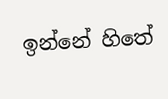ඉන්නේ හිතේ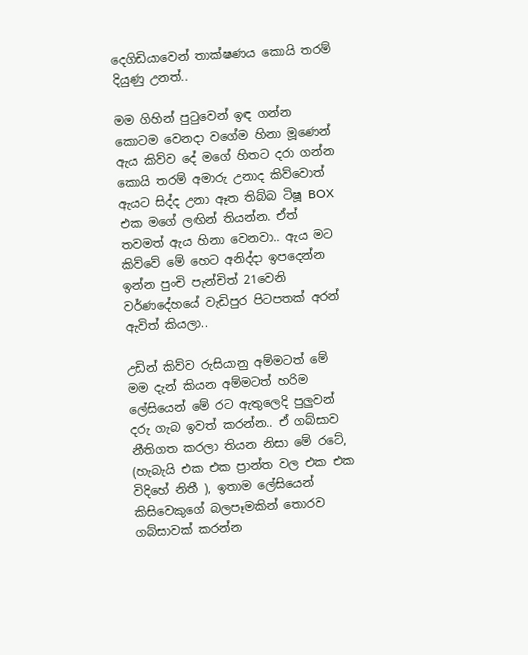දෙගිඩියාවෙන් තාක්ෂණය කොයි තරම් දියුණු උනත්..

මම ගිහින් පුටුවෙන් ඉඳ ගන්න කොටම වෙනදා වගේම හිනා මූණෙන් ඇය කිව්ව දේ මගේ හිතට දරා ගන්න කොයි තරම් අමාරු උනාද කිව්වොත් ඇයට සිද්ද උනා ඈත තිබ්බ ටිෂූ BOX එක මගේ ලඟින් තියන්න. ඒත් තවමත් ඇය හිනා වෙනවා.. ඇය මට කිව්වේ මේ හෙට අනිද්දා ඉපදෙන්න ඉන්න පුංචි පැන්චිත් 21වෙනි වර්ණදේහයේ වැඩිපුර පිටපතක් අරන් ඇවිත් කියලා..

උඩින් කිව්ව රුසියානු අම්මටත් මේ මම දැන් කියන අම්මටත් හරිම ලේසියෙන් මේ රට ඇතුලෙදි පුලුවන් දරු ගැබ ඉවත් කරන්න.. ඒ ගබ්සාව නීතිගත කරලා තියන නිසා මේ රටේ, (හැබැයි එක එක ප්‍රාන්ත වල එක එක විදිහේ නිතී ), ඉතාම ලේසියෙන් කිසිවෙකුගේ බලපෑමකින් තොරව ගබ්සාවක් කරන්න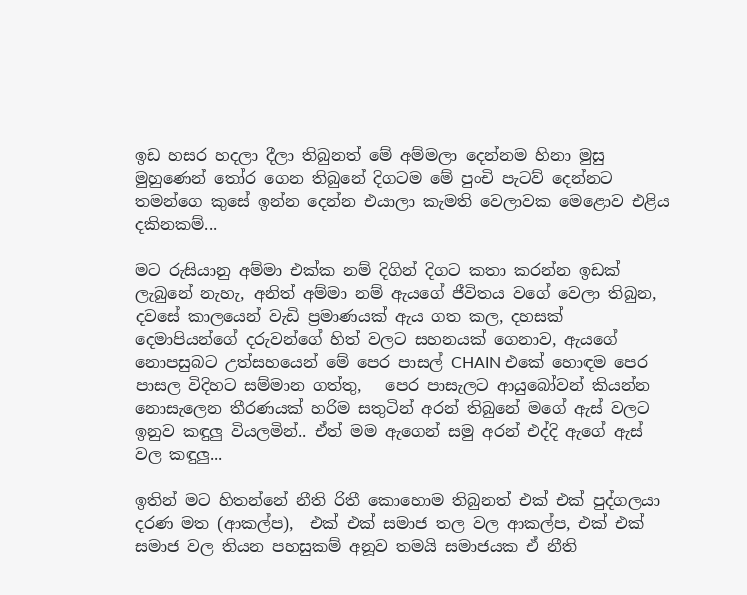ඉඩ හසර හදලා දීලා තිබුනත් මේ අම්මලා දෙන්නම හිනා මුසු මුහුණෙන් තෝර ගෙන තිබුනේ දිගටම මේ පුංචි පැටව් දෙන්නට තමන්ගෙ කුසේ ඉන්න දෙන්න එයාලා කැමති වෙලාවක මෙළොව එළිය දකිනකම්...

මට රුසියානු අම්මා එක්ක නම් දිගින් දිගට කතා කරන්න ඉඩක් ලැබුනේ නැහැ, අනිත් අම්මා නම් ඇයගේ ජීවිතය වගේ වෙලා තිබුන, දවසේ කාලයෙන් වැඩි ප්‍රමාණයක් ඇය ගත කල, දහසක් දෙමාපියන්ගේ දරුවන්ගේ හිත් වලට සහනයක් ගෙනාව, ඇයගේ නොපසුබට උත්සහයෙන් මේ පෙර පාසල් CHAIN එකේ හොඳම පෙර පාසල විදිහට සම්මාන ගත්තු,   පෙර පාසැලට ආයුබෝවන් කියන්න නොසැලෙන තීරණයක් හරිම සතුටින් අරන් තිබුනේ මගේ ඇස් වලට ඉනුව කඳුලු වියලමින්.. ඒත් මම ඇගෙන් සමු අරන් එද්දි ඇගේ ඇස් වල කඳුලු...

ඉතින් මට හිතන්නේ නීති රිතී කොහොම තිබුනත් එක් එක් පුද්ගලයා දරණ මත (ආකල්ප),  එක් එක් සමාජ තල වල ආකල්ප, එක් එක් සමාජ වල තියන පහසුකම් අනූව තමයි සමාජයක ඒ නීති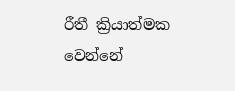රීතී ක්‍රියාත්මක වෙන්නේ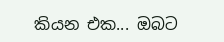කියන එක... ඔබට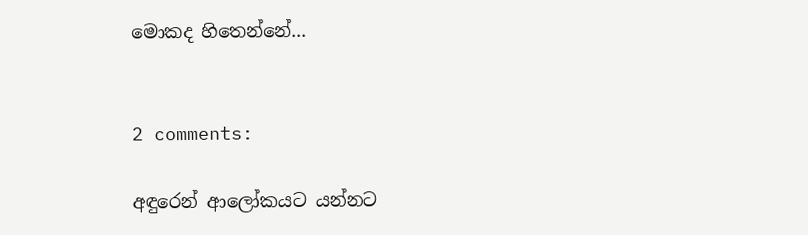මොකද හිතෙන්නේ...


2 comments:

අඳුරෙන් ආලෝකයට යන්නට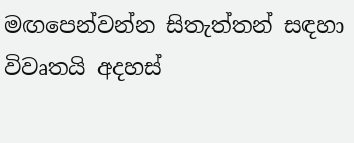මඟපෙන්වන්න සිතැත්තන් සඳහා විවෘතයි අදහස්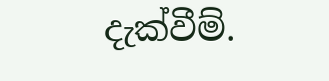දැක්වීම්.